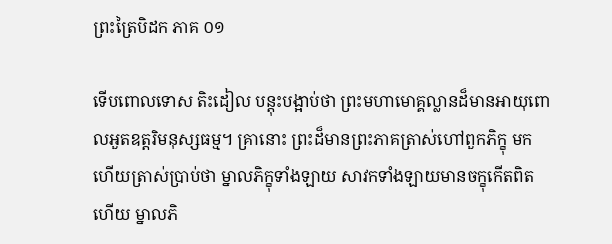ព្រះត្រៃបិដក ភាគ ០១

ទើបពោលទោស តិះដៀល បន្តុះបង្អាប់ថា ព្រះមហាមោគ្គល្លានដ៏មានអាយុពោលអួតឧត្តរិមនុស្សធម្ម។ គ្រានោះ ព្រះដ៏មានព្រះភាគត្រាស់ហៅពួកភិក្ខុ មកហើយត្រាស់ប្រាប់ថា ម្នាលភិក្ខុទាំងឡាយ សាវកទាំងឡាយមានចក្ខុកើតពិតហើយ ម្នាលភិ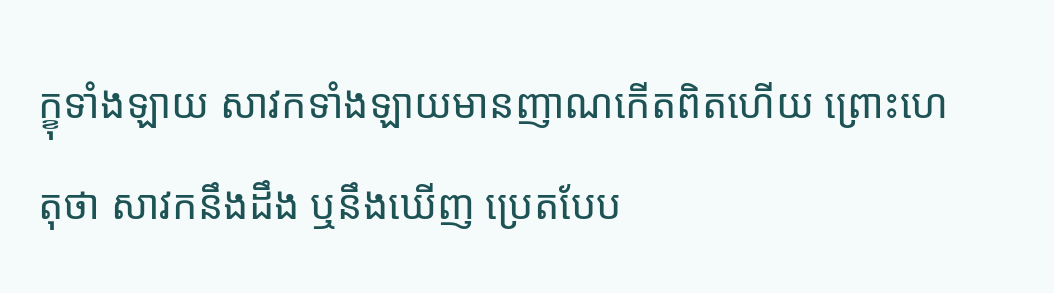ក្ខុទាំងឡាយ សាវកទាំងឡាយមានញាណកើតពិតហើយ ព្រោះហេតុថា សាវកនឹងដឹង ឬនឹងឃើញ ប្រេតបែប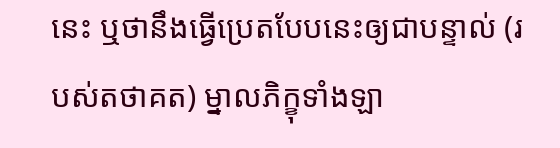នេះ ឬថានឹងធ្វើប្រេតបែបនេះឲ្យជាបន្ទាល់ (របស់តថាគត) ម្នាលភិក្ខុទាំងឡា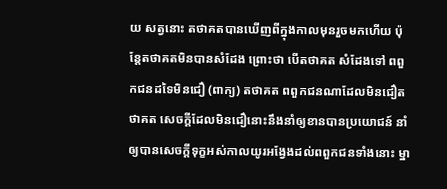យ សត្វនោះ តថាគតបានឃើញពីក្នុងកាលមុនរួចមកហើយ ប៉ុន្តែតថាគតមិនបានសំដែង ព្រោះថា បើតថាគត សំដែងទៅ ពពួកជនដទៃមិនជឿ (ពាក្យ) តថាគត ពពួកជនណាដែលមិនជឿតថាគត សេចក្តីដែលមិនជឿនោះនឹងនាំឲ្យខានបានប្រយោជន៍ នាំឲ្យបានសេចក្តីទុក្ខអស់កាលយូរអង្វែងដល់ពពួកជនទាំងនោះ ម្នា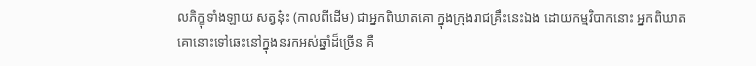លភិក្ខុទាំងឡាយ សត្វនុ៎ះ (កាលពីដើម) ជាអ្នកពិឃាតគោ ក្នុងក្រុងរាជគ្រឹះនេះឯង ដោយកម្មវិបាកនោះ អ្នកពិឃាតគោនោះទៅឆេះនៅក្នុងនរកអស់ឆ្នាំដ៏ច្រើន គឺ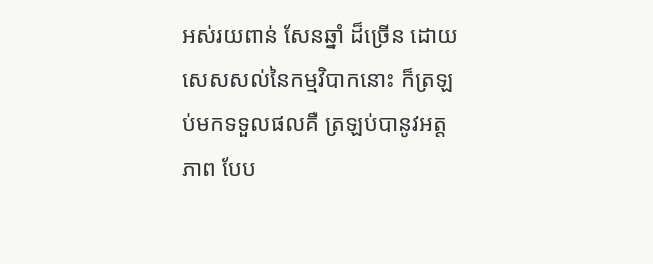អស់រយពាន់ សែនឆ្នាំ ដ៏ច្រើន ដោយសេសសល់នៃកម្មវិបាកនោះ ក៏ត្រឡប់មកទទួលផលគឺ ត្រឡប់បានូវអត្តភាព បែប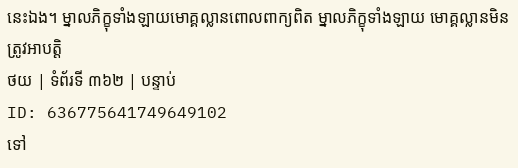នេះឯង។ ម្នាលភិក្ខុទាំងឡាយមោគ្គល្លានពោលពាក្យពិត ម្នាលភិក្ខុទាំងឡាយ មោគ្គល្លានមិនត្រូវអាបត្តិ
ថយ | ទំព័រទី ៣៦២ | បន្ទាប់
ID: 636775641749649102
ទៅ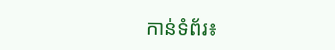កាន់ទំព័រ៖